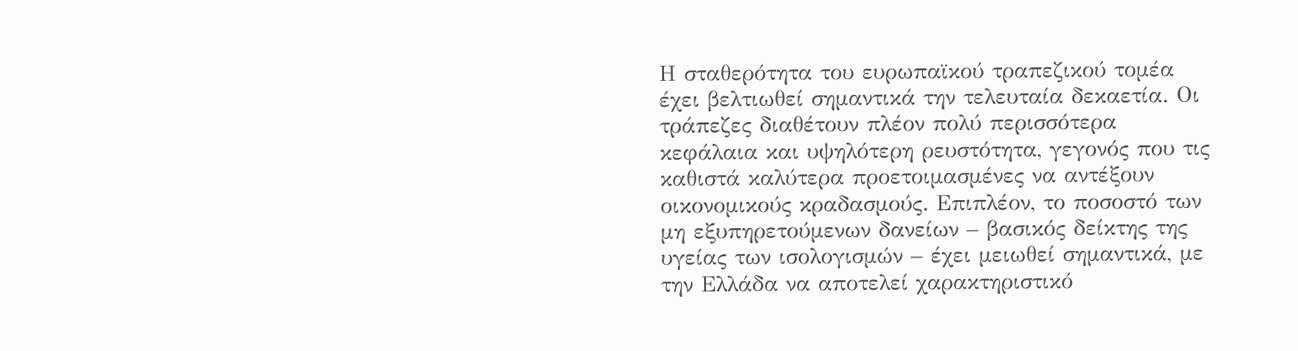Η σταθερότητα του ευρωπαϊκού τραπεζικού τομέα έχει βελτιωθεί σημαντικά την τελευταία δεκαετία. Οι τράπεζες διαθέτουν πλέον πολύ περισσότερα κεφάλαια και υψηλότερη ρευστότητα, γεγονός που τις καθιστά καλύτερα προετοιμασμένες να αντέξουν οικονομικούς κραδασμούς. Επιπλέον, το ποσοστό των μη εξυπηρετούμενων δανείων – βασικός δείκτης της υγείας των ισολογισμών – έχει μειωθεί σημαντικά, με την Ελλάδα να αποτελεί χαρακτηριστικό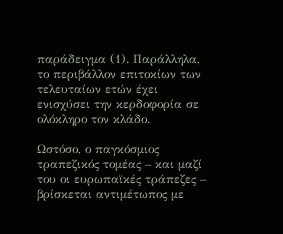παράδειγμα (1). Παράλληλα, το περιβάλλον επιτοκίων των τελευταίων ετών έχει ενισχύσει την κερδοφορία σε ολόκληρο τον κλάδο.

Ωστόσο, ο παγκόσμιος τραπεζικός τομέας – και μαζί του οι ευρωπαϊκές τράπεζες – βρίσκεται αντιμέτωπος με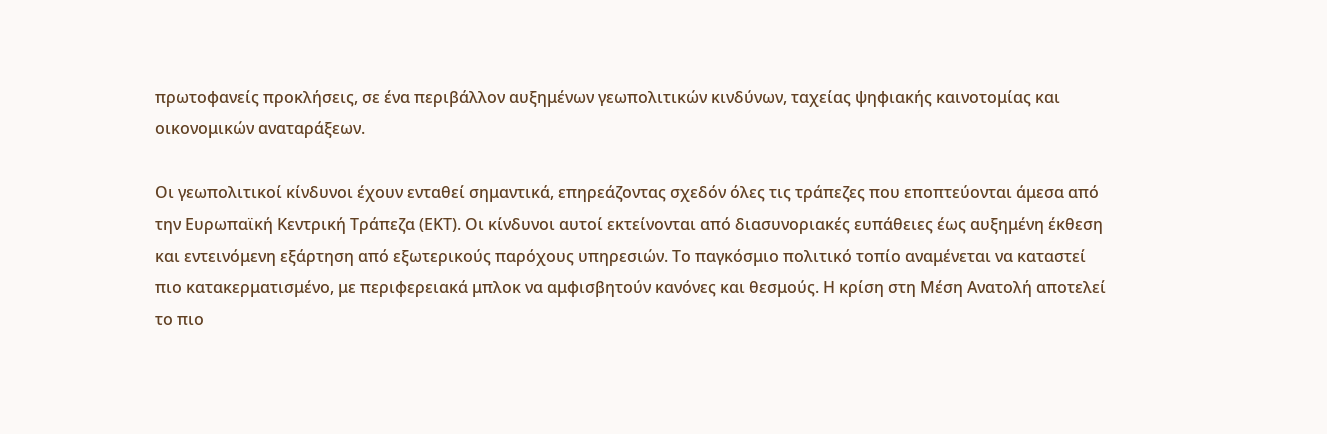πρωτοφανείς προκλήσεις, σε ένα περιβάλλον αυξημένων γεωπολιτικών κινδύνων, ταχείας ψηφιακής καινοτομίας και οικονομικών αναταράξεων.

Οι γεωπολιτικοί κίνδυνοι έχουν ενταθεί σημαντικά, επηρεάζοντας σχεδόν όλες τις τράπεζες που εποπτεύονται άμεσα από την Ευρωπαϊκή Κεντρική Τράπεζα (ΕΚΤ). Οι κίνδυνοι αυτοί εκτείνονται από διασυνοριακές ευπάθειες έως αυξημένη έκθεση και εντεινόμενη εξάρτηση από εξωτερικούς παρόχους υπηρεσιών. Το παγκόσμιο πολιτικό τοπίο αναμένεται να καταστεί πιο κατακερματισμένο, με περιφερειακά μπλοκ να αμφισβητούν κανόνες και θεσμούς. Η κρίση στη Μέση Ανατολή αποτελεί το πιο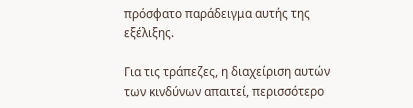πρόσφατο παράδειγμα αυτής της εξέλιξης.

Για τις τράπεζες, η διαχείριση αυτών των κινδύνων απαιτεί, περισσότερο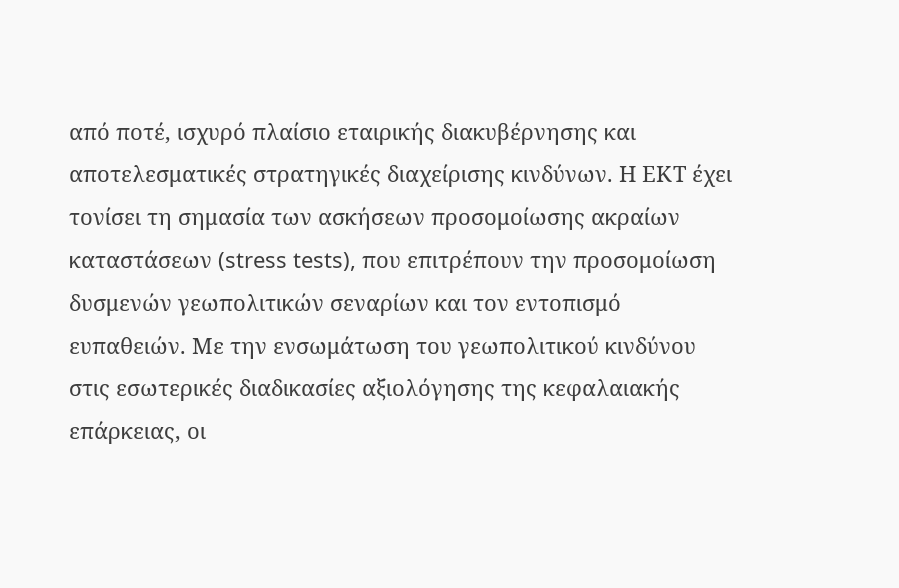από ποτέ, ισχυρό πλαίσιο εταιρικής διακυβέρνησης και αποτελεσματικές στρατηγικές διαχείρισης κινδύνων. Η ΕΚΤ έχει τονίσει τη σημασία των ασκήσεων προσομοίωσης ακραίων καταστάσεων (stress tests), που επιτρέπουν την προσομοίωση δυσμενών γεωπολιτικών σεναρίων και τον εντοπισμό ευπαθειών. Με την ενσωμάτωση του γεωπολιτικού κινδύνου στις εσωτερικές διαδικασίες αξιολόγησης της κεφαλαιακής επάρκειας, οι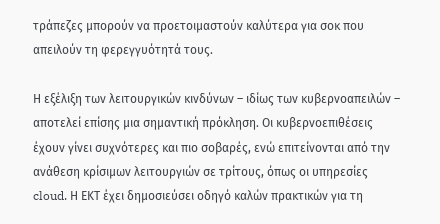τράπεζες μπορούν να προετοιμαστούν καλύτερα για σοκ που απειλούν τη φερεγγυότητά τους.

Η εξέλιξη των λειτουργικών κινδύνων – ιδίως των κυβερνοαπειλών – αποτελεί επίσης μια σημαντική πρόκληση. Οι κυβερνοεπιθέσεις έχουν γίνει συχνότερες και πιο σοβαρές, ενώ επιτείνονται από την ανάθεση κρίσιμων λειτουργιών σε τρίτους, όπως οι υπηρεσίες cloud. Η ΕΚΤ έχει δημοσιεύσει οδηγό καλών πρακτικών για τη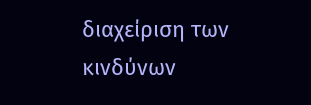διαχείριση των κινδύνων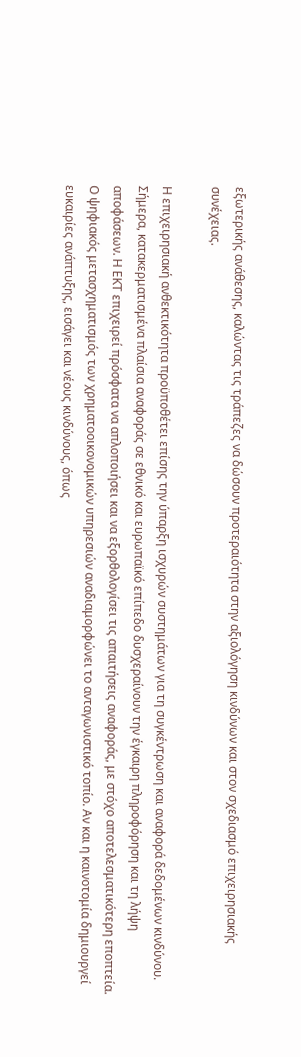εξωτερικής ανάθεσης, καλώντας τις τράπεζες να δώσουν προτεραιότητα στην αξιολόγηση κινδύνων και στον σχεδιασμό επιχειρησιακής συνέχειας.

Η επιχειρησιακή ανθεκτικότητα προϋποθέτει επίσης την ύπαρξη ισχυρών συστημάτων για τη συγκέντρωση και αναφορά δεδομένων κινδύνου. Σήμερα, κατακερματισμένα πλαίσια αναφοράς σε εθνικό και ευρωπαϊκό επίπεδο δυσχεραίνουν την έγκαιρη πληροφόρηση και τη λήψη αποφάσεων. Η ΕΚΤ επιχειρεί πρόσφατα να απλοποιήσει και να εξορθολογίσει τις απαιτήσεις αναφοράς, με στόχο αποτελεσματικότερη εποπτεία. Ο ψηφιακός μετασχηματισμός των χρηματοοικονομικών υπηρεσιών αναδιαμορφώνει το ανταγωνιστικό τοπίο. Αν και η καινοτομία δημιουργεί ευκαιρίες ανάπτυξης, εισάγει και νέους κινδύνους, όπως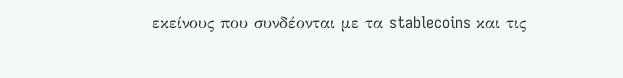εκείνους που συνδέονται με τα stablecoins και τις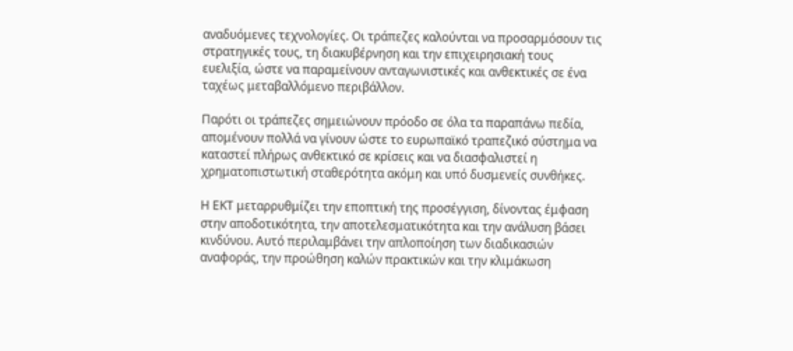αναδυόμενες τεχνολογίες. Οι τράπεζες καλούνται να προσαρμόσουν τις στρατηγικές τους, τη διακυβέρνηση και την επιχειρησιακή τους ευελιξία, ώστε να παραμείνουν ανταγωνιστικές και ανθεκτικές σε ένα ταχέως μεταβαλλόμενο περιβάλλον.

Παρότι οι τράπεζες σημειώνουν πρόοδο σε όλα τα παραπάνω πεδία, απομένουν πολλά να γίνουν ώστε το ευρωπαϊκό τραπεζικό σύστημα να καταστεί πλήρως ανθεκτικό σε κρίσεις και να διασφαλιστεί η χρηματοπιστωτική σταθερότητα ακόμη και υπό δυσμενείς συνθήκες.

Η ΕΚΤ μεταρρυθμίζει την εποπτική της προσέγγιση, δίνοντας έμφαση στην αποδοτικότητα, την αποτελεσματικότητα και την ανάλυση βάσει κινδύνου. Αυτό περιλαμβάνει την απλοποίηση των διαδικασιών αναφοράς, την προώθηση καλών πρακτικών και την κλιμάκωση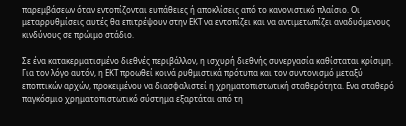παρεμβάσεων όταν εντοπίζονται ευπάθειες ή αποκλίσεις από το κανονιστικό πλαίσιο. Οι μεταρρυθμίσεις αυτές θα επιτρέψουν στην ΕΚΤ να εντοπίζει και να αντιμετωπίζει αναδυόμενους κινδύνους σε πρώιμο στάδιο.

Σε ένα κατακερματισμένο διεθνές περιβάλλον, η ισχυρή διεθνής συνεργασία καθίσταται κρίσιμη. Για τον λόγο αυτόν, η ΕΚΤ προωθεί κοινά ρυθμιστικά πρότυπα και τον συντονισμό μεταξύ εποπτικών αρχών, προκειμένου να διασφαλιστεί η χρηματοπιστωτική σταθερότητα. Ενα σταθερό παγκόσμιο χρηματοπιστωτικό σύστημα εξαρτάται από τη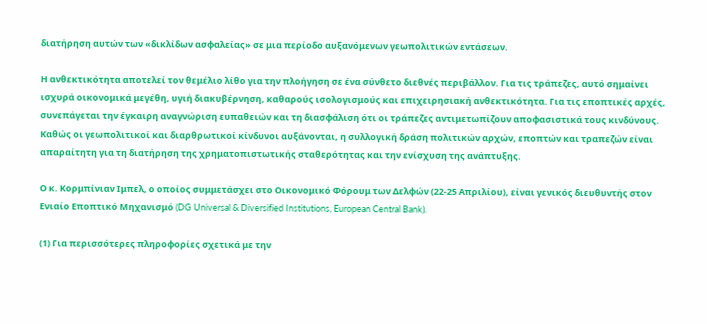διατήρηση αυτών των «δικλίδων ασφαλείας» σε μια περίοδο αυξανόμενων γεωπολιτικών εντάσεων.

Η ανθεκτικότητα αποτελεί τον θεμέλιο λίθο για την πλοήγηση σε ένα σύνθετο διεθνές περιβάλλον. Για τις τράπεζες, αυτό σημαίνει ισχυρά οικονομικά μεγέθη, υγιή διακυβέρνηση, καθαρούς ισολογισμούς και επιχειρησιακή ανθεκτικότητα. Για τις εποπτικές αρχές, συνεπάγεται την έγκαιρη αναγνώριση ευπαθειών και τη διασφάλιση ότι οι τράπεζες αντιμετωπίζουν αποφασιστικά τους κινδύνους. Καθώς οι γεωπολιτικοί και διαρθρωτικοί κίνδυνοι αυξάνονται, η συλλογική δράση πολιτικών αρχών, εποπτών και τραπεζών είναι απαραίτητη για τη διατήρηση της χρηματοπιστωτικής σταθερότητας και την ενίσχυση της ανάπτυξης.

Ο κ. Κορμπίνιαν Ιμπελ, ο οποίος συμμετάσχει στο Οικονομικό Φόρουμ των Δελφών (22-25 Απριλίου), είναι γενικός διευθυντής στον Ενιαίο Εποπτικό Μηχανισμό (DG Universal & Diversified Institutions, European Central Bank).

(1) Για περισσότερες πληροφορίες σχετικά με την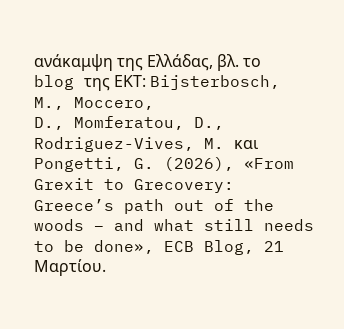ανάκαμψη της Ελλάδας, βλ. το blog της ΕΚΤ: Bijsterbosch, M., Moccero,
D., Momferatou, D., Rodriguez-Vives, M. και Pongetti, G. (2026), «From Grexit to Grecovery: Greece’s path out of the woods – and what still needs to be done», ECB Blog, 21 Μαρτίου.